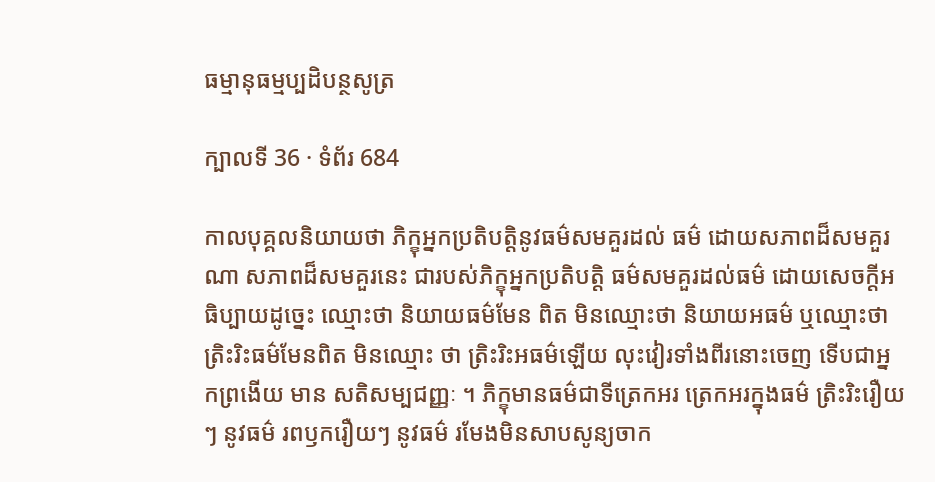ធម្មានុធម្មប្បដិបន្ថសូត្រ

ក្បាលទី 36 · ទំព័រ 684

កាលបុគ្គលនិយាយថា ភិក្ខុអ្នកប្រតិបត្តិនូវធម៌សមគួរដល់ ធម៌ ដោយសភាពដ៏សមគួរណា សភាពដ៏សមគួរនេះ ជារបស់ភិក្ខុអ្នកប្រតិបត្តិ ធម៌សមគួរដល់ធម៌ ដោយសេចក្តីអធិប្បាយដូច្នេះ ឈ្មោះថា និយាយធម៌មែន ពិត មិនឈ្មោះថា និយាយអធម៌ ឬឈ្មោះថា ត្រិះរិះធម៌មែនពិត មិនឈ្មោះ ថា ត្រិះរិះអធម៌ឡើយ លុះវៀរទាំងពីរនោះចេញ ទើបជាអ្នកព្រងើយ មាន សតិសម្បជញ្ញៈ ។ ភិក្ខុមានធម៌ជាទីត្រេកអរ ត្រេកអរក្នុងធម៌ ត្រិះរិះរឿយៗ នូវធម៌ រពឫករឿយៗ នូវធម៌ រមែងមិនសាបសូន្យចាក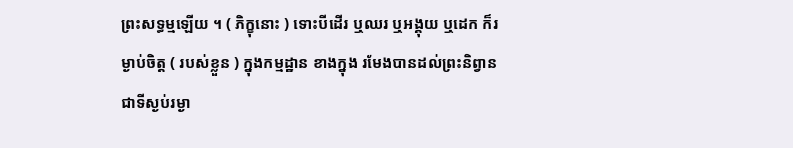ព្រះសទ្ធម្មឡើយ ។ ( ភិក្ខុនោះ ) ទោះបីដើរ ឬឈរ ឬអង្គុយ ឬដេក ក៏រម្ងាប់ចិត្ត ( របស់ខ្លួន ) ក្នុងកម្មដ្ឋាន ខាងក្នុង រមែងបានដល់ព្រះនិព្វាន ជាទីស្ងប់រម្ងា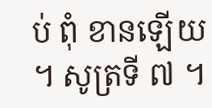ប់ ពុំ ខានឡើយ ។ សូត្រទី ៧ ។